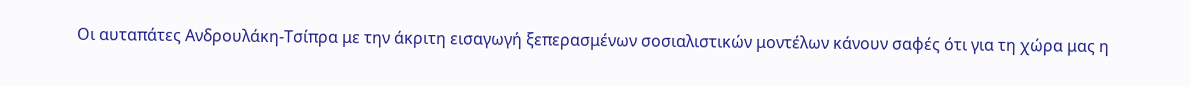Οι αυταπάτες Ανδρουλάκη-Τσίπρα με την άκριτη εισαγωγή ξεπερασμένων σοσιαλιστικών μοντέλων κάνουν σαφές ότι για τη χώρα μας η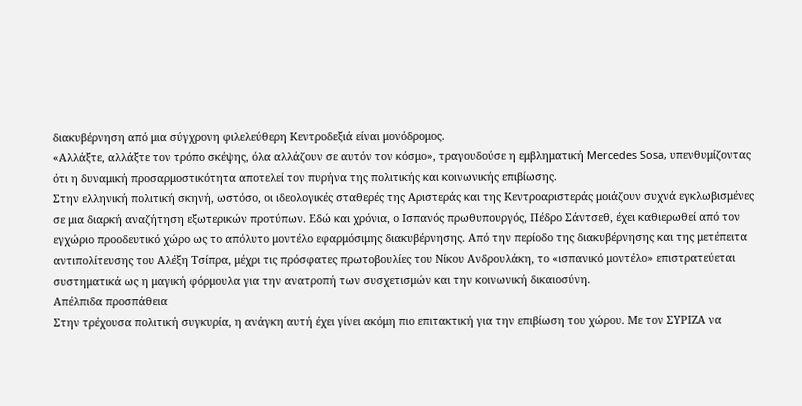διακυβέρνηση από μια σύγχρονη φιλελεύθερη Κεντροδεξιά είναι μονόδρομος.
«Αλλάξτε, αλλάξτε τον τρόπο σκέψης, όλα αλλάζουν σε αυτόν τον κόσμο», τραγουδούσε η εμβληματική Mercedes Sosa, υπενθυμίζοντας ότι η δυναμική προσαρμοστικότητα αποτελεί τον πυρήνα της πολιτικής και κοινωνικής επιβίωσης.
Στην ελληνική πολιτική σκηνή, ωστόσο, οι ιδεολογικές σταθερές της Αριστεράς και της Κεντροαριστεράς μοιάζουν συχνά εγκλωβισμένες σε μια διαρκή αναζήτηση εξωτερικών προτύπων. Εδώ και χρόνια, ο Ισπανός πρωθυπουργός, Πέδρο Σάντσεθ, έχει καθιερωθεί από τον εγχώριο προοδευτικό χώρο ως το απόλυτο μοντέλο εφαρμόσιμης διακυβέρνησης. Από την περίοδο της διακυβέρνησης και της μετέπειτα αντιπολίτευσης του Αλέξη Τσίπρα, μέχρι τις πρόσφατες πρωτοβουλίες του Νίκου Ανδρουλάκη, το «ισπανικό μοντέλο» επιστρατεύεται συστηματικά ως η μαγική φόρμουλα για την ανατροπή των συσχετισμών και την κοινωνική δικαιοσύνη.
Απέλπιδα προσπάθεια
Στην τρέχουσα πολιτική συγκυρία, η ανάγκη αυτή έχει γίνει ακόμη πιο επιτακτική για την επιβίωση του χώρου. Με τον ΣΥΡΙΖΑ να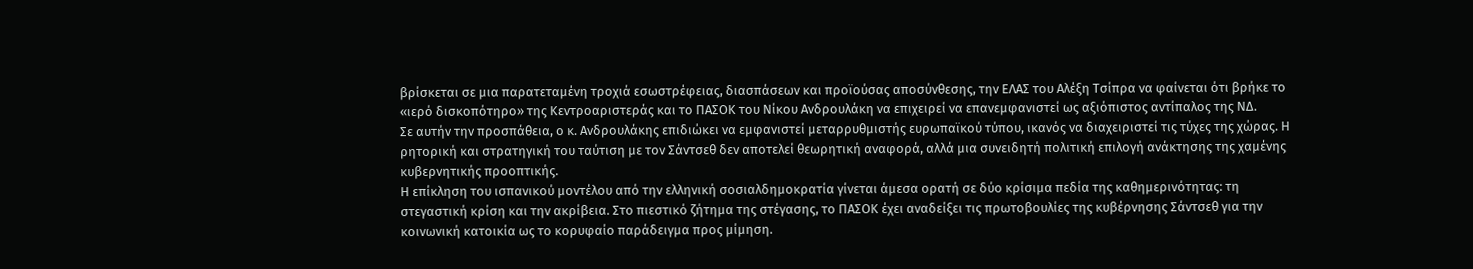βρίσκεται σε μια παρατεταμένη τροχιά εσωστρέφειας, διασπάσεων και προϊούσας αποσύνθεσης, την ΕΛΑΣ του Αλέξη Τσίπρα να φαίνεται ότι βρήκε το «ιερό δισκοπότηρο» της Κεντροαριστεράς και το ΠΑΣΟΚ του Νίκου Ανδρουλάκη να επιχειρεί να επανεμφανιστεί ως αξιόπιστος αντίπαλος της ΝΔ.
Σε αυτήν την προσπάθεια, ο κ. Ανδρουλάκης επιδιώκει να εμφανιστεί μεταρρυθμιστής ευρωπαϊκού τύπου, ικανός να διαχειριστεί τις τύχες της χώρας. Η ρητορική και στρατηγική του ταύτιση με τον Σάντσεθ δεν αποτελεί θεωρητική αναφορά, αλλά μια συνειδητή πολιτική επιλογή ανάκτησης της χαμένης κυβερνητικής προοπτικής.
Η επίκληση του ισπανικού μοντέλου από την ελληνική σοσιαλδημοκρατία γίνεται άμεσα ορατή σε δύο κρίσιμα πεδία της καθημερινότητας: τη στεγαστική κρίση και την ακρίβεια. Στο πιεστικό ζήτημα της στέγασης, το ΠΑΣΟΚ έχει αναδείξει τις πρωτοβουλίες της κυβέρνησης Σάντσεθ για την κοινωνική κατοικία ως το κορυφαίο παράδειγμα προς μίμηση.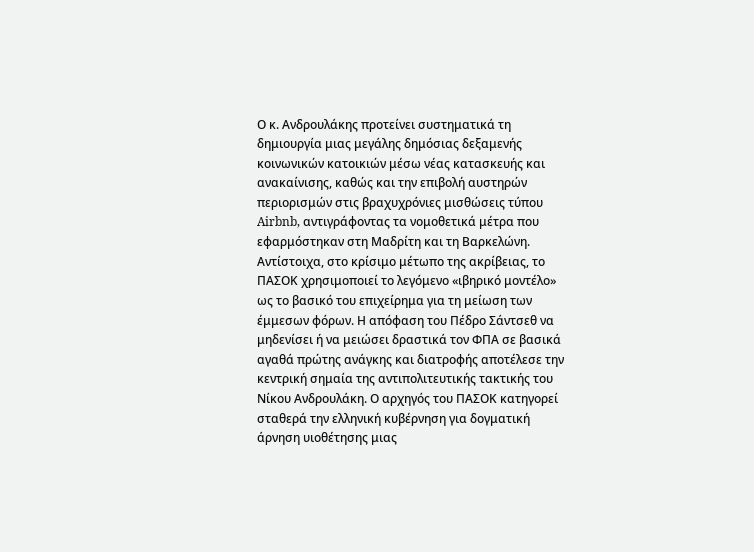Ο κ. Ανδρουλάκης προτείνει συστηματικά τη δημιουργία μιας μεγάλης δημόσιας δεξαμενής κοινωνικών κατοικιών μέσω νέας κατασκευής και ανακαίνισης, καθώς και την επιβολή αυστηρών περιορισμών στις βραχυχρόνιες μισθώσεις τύπου Airbnb, αντιγράφοντας τα νομοθετικά μέτρα που εφαρμόστηκαν στη Μαδρίτη και τη Βαρκελώνη.
Αντίστοιχα, στο κρίσιμο μέτωπο της ακρίβειας, το ΠΑΣΟΚ χρησιμοποιεί το λεγόμενο «ιβηρικό μοντέλο» ως το βασικό του επιχείρημα για τη μείωση των έμμεσων φόρων. Η απόφαση του Πέδρο Σάντσεθ να μηδενίσει ή να μειώσει δραστικά τον ΦΠΑ σε βασικά αγαθά πρώτης ανάγκης και διατροφής αποτέλεσε την κεντρική σημαία της αντιπολιτευτικής τακτικής του Νίκου Ανδρουλάκη. Ο αρχηγός του ΠΑΣΟΚ κατηγορεί σταθερά την ελληνική κυβέρνηση για δογματική άρνηση υιοθέτησης μιας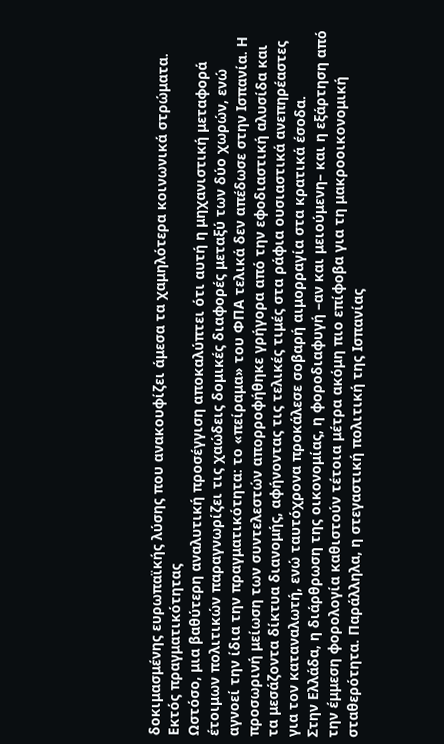δοκιμασμένης ευρωπαϊκής λύσης που ανακουφίζει άμεσα τα χαμηλότερα κοινωνικά στρώματα.
Εκτός πραγματικότητας
Ωστόσο, μια βαθύτερη αναλυτική προσέγγιση αποκαλύπτει ότι αυτή η μηχανιστική μεταφορά έτοιμων πολιτικών παραγνωρίζει τις χαώδεις δομικές διαφορές μεταξύ των δύο χωρών, ενώ αγνοεί την ίδια την πραγματικότητα: το «πείραμα» του ΦΠΑ τελικά δεν απέδωσε στην Ισπανία. Η προσωρινή μείωση των συντελεστών απορροφήθηκε γρήγορα από την εφοδιαστική αλυσίδα και τα μεσάζοντα δίκτυα διανομής, αφήνοντας τις τελικές τιμές στα ράφια ουσιαστικά ανεπηρέαστες για τον καταναλωτή, ενώ ταυτόχρονα προκάλεσε σοβαρή αιμορραγία στα κρατικά έσοδα.
Στην Ελλάδα, η διάρθρωση της οικονομίας, η φοροδιαφυγή –αν και μειούμενη– και η εξάρτηση από την έμμεση φορολογία καθιστούν τέτοια μέτρα ακόμη πιο επίφοβα για τη μακροοικονομική σταθερότητα. Παράλληλα, η στεγαστική πολιτική της Ισπανίας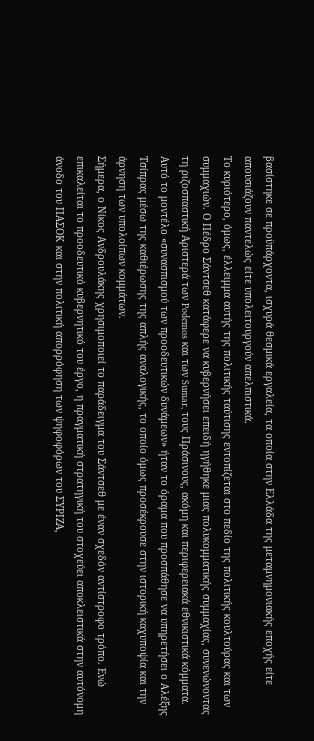βασίστηκε σε προϋπάρχοντα, ισχυρά θεσμικά εργαλεία, τα οποία στην Ελλάδα της μεταμνημονιακής εποχής είτε απουσιάζουν παντελώς είτε υπολειτουργούν απελπιστικά.
Το κυριότερο, όμως, έλλειμμα αυτής της πολιτικής ταύτισης εντοπίζεται στο πεδίο της πολιτικής κουλτούρας και των συμμαχιών. Ο Πέδρο Σάντσεθ κατάφερε να κυβερνήσει επειδή ηγήθηκε μιας πολυκομματικής συμμαχίας, συνενώνοντας τη ριζοσπαστική Αριστερά των Podemos και των Sumar, τους Πράσινους, ακόμη και περιφερειακά εθνικιστικά κόμματα. Αυτό το μοντέλο «συνασπισμού των προοδευτικών δυνάμεων» ήταν το όραμα που προσπάθησε να υπηρετήσει ο Αλέξης Τσίπρας μέσω της καθιέρωσης της απλής αναλογικής, το οποίο όμως προσέκρουσε στην ιστορική καχυποψία και την άρνηση των υπολοίπων κομμάτων.
Σήμερα, ο Νίκος Ανδρουλάκης χρησιμοποιεί το παράδειγμα του Σάντσεθ με έναν σχεδόν αντίστροφο τρόπο. Ενώ επικαλείται το προοδευτικό κυβερνητικό του έργο, η πραγματική στρατηγική του στοχεύει αποκλειστικά στην αυτόνομη άνοδο του ΠΑΣΟΚ και στην πολιτική απορρόφηση των ψηφοφόρων του ΣΥΡΙΖΑ,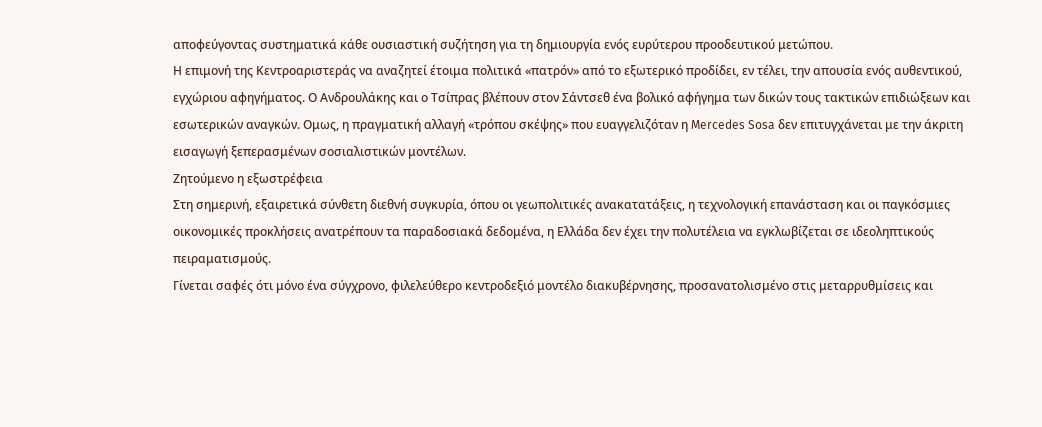αποφεύγοντας συστηματικά κάθε ουσιαστική συζήτηση για τη δημιουργία ενός ευρύτερου προοδευτικού μετώπου.
Η επιμονή της Κεντροαριστεράς να αναζητεί έτοιμα πολιτικά «πατρόν» από το εξωτερικό προδίδει, εν τέλει, την απουσία ενός αυθεντικού, εγχώριου αφηγήματος. Ο Ανδρουλάκης και ο Τσίπρας βλέπουν στον Σάντσεθ ένα βολικό αφήγημα των δικών τους τακτικών επιδιώξεων και εσωτερικών αναγκών. Ομως, η πραγματική αλλαγή «τρόπου σκέψης» που ευαγγελιζόταν η Mercedes Sosa δεν επιτυγχάνεται με την άκριτη εισαγωγή ξεπερασμένων σοσιαλιστικών μοντέλων.
Ζητούμενο η εξωστρέφεια
Στη σημερινή, εξαιρετικά σύνθετη διεθνή συγκυρία, όπου οι γεωπολιτικές ανακατατάξεις, η τεχνολογική επανάσταση και οι παγκόσμιες οικονομικές προκλήσεις ανατρέπουν τα παραδοσιακά δεδομένα, η Ελλάδα δεν έχει την πολυτέλεια να εγκλωβίζεται σε ιδεοληπτικούς πειραματισμούς.
Γίνεται σαφές ότι μόνο ένα σύγχρονο, φιλελεύθερο κεντροδεξιό μοντέλο διακυβέρνησης, προσανατολισμένο στις μεταρρυθμίσεις και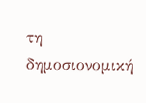τη δημοσιονομική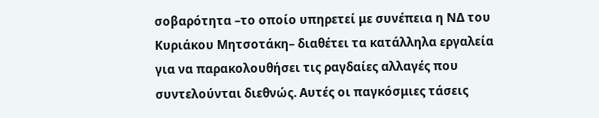σοβαρότητα –το οποίο υπηρετεί με συνέπεια η ΝΔ του Κυριάκου Μητσοτάκη– διαθέτει τα κατάλληλα εργαλεία για να παρακολουθήσει τις ραγδαίες αλλαγές που συντελούνται διεθνώς. Αυτές οι παγκόσμιες τάσεις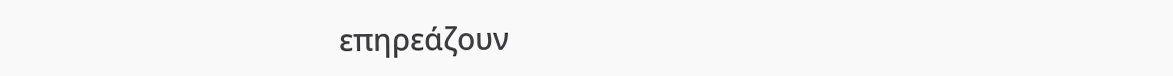επηρεάζουν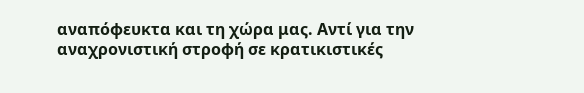αναπόφευκτα και τη χώρα μας. Αντί για την αναχρονιστική στροφή σε κρατικιστικές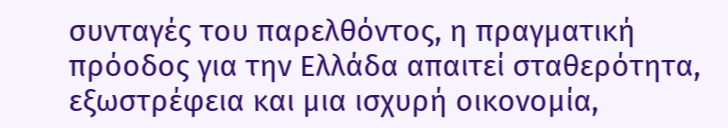συνταγές του παρελθόντος, η πραγματική πρόοδος για την Ελλάδα απαιτεί σταθερότητα, εξωστρέφεια και μια ισχυρή οικονομία,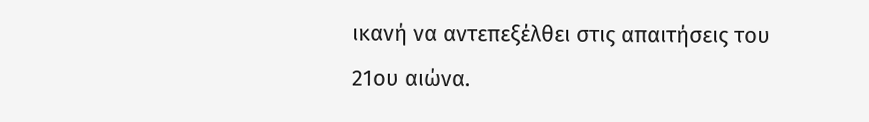ικανή να αντεπεξέλθει στις απαιτήσεις του 21ου αιώνα.